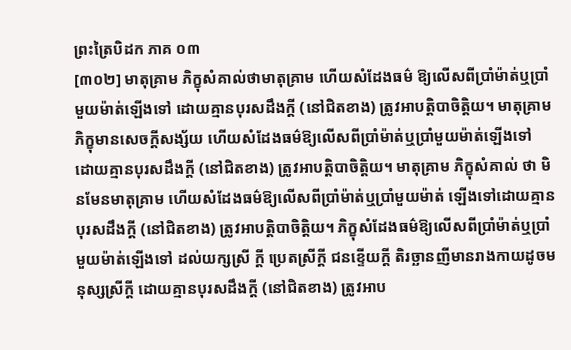ព្រះត្រៃបិដក ភាគ ០៣
[៣០២] មាតុគ្រាម ភិក្ខុសំគាល់ថាមាតុគ្រាម ហើយសំដែងធម៌ ឱ្យលើសពីប្រាំម៉ាត់ឬប្រាំមួយម៉ាត់ឡើងទៅ ដោយគ្មានបុរសដឹងក្ដី (នៅជិតខាង) ត្រូវអាបត្ដិបាចិត្ដិយ។ មាតុគ្រាម ភិក្ខុមានសេចក្ដីសង្ស័យ ហើយសំដែងធម៌ឱ្យលើសពីប្រាំម៉ាត់ឬប្រាំមួយម៉ាត់ឡើងទៅ ដោយគ្មានបុរសដឹងក្ដី (នៅជិតខាង) ត្រូវអាបត្ដិបាចិត្ដិយ។ មាតុគ្រាម ភិក្ខុសំគាល់ ថា មិនមែនមាតុគ្រាម ហើយសំដែងធម៌ឱ្យលើសពីប្រាំម៉ាត់ឬប្រាំមួយម៉ាត់ ឡើងទៅដោយគ្មានបុរសដឹងក្ដី (នៅជិតខាង) ត្រូវអាបត្ដិបាចិត្ដិយ។ ភិក្ខុសំដែងធម៌ឱ្យលើសពីប្រាំម៉ាត់ឬប្រាំមួយម៉ាត់ឡើងទៅ ដល់យក្សស្រី ក្ដី ប្រេតស្រីក្ដី ជនខ្ទើយក្ដី តិរច្ឆានញីមានរាងកាយដូចមនុស្សស្រីក្ដី ដោយគ្មានបុរសដឹងក្ដី (នៅជិតខាង) ត្រូវអាប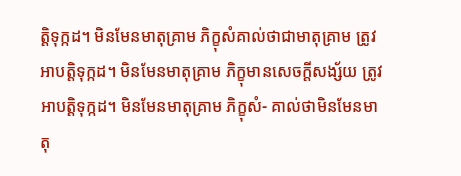ត្ដិទុក្កដ។ មិនមែនមាតុគ្រាម ភិក្ខុសំគាល់ថាជាមាតុគ្រាម ត្រូវអាបត្ដិទុក្កដ។ មិនមែនមាតុគ្រាម ភិក្ខុមានសេចក្ដីសង្ស័យ ត្រូវអាបត្ដិទុក្កដ។ មិនមែនមាតុគ្រាម ភិក្ខុសំ- គាល់ថាមិនមែនមាតុ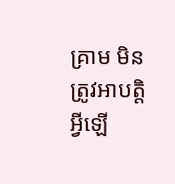គ្រាម មិនត្រូវអាបត្ដិអ្វីឡើ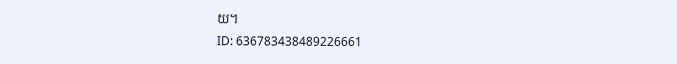យ។
ID: 636783438489226661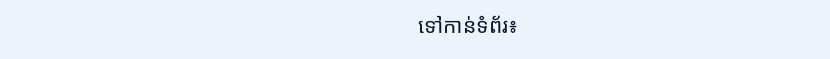ទៅកាន់ទំព័រ៖